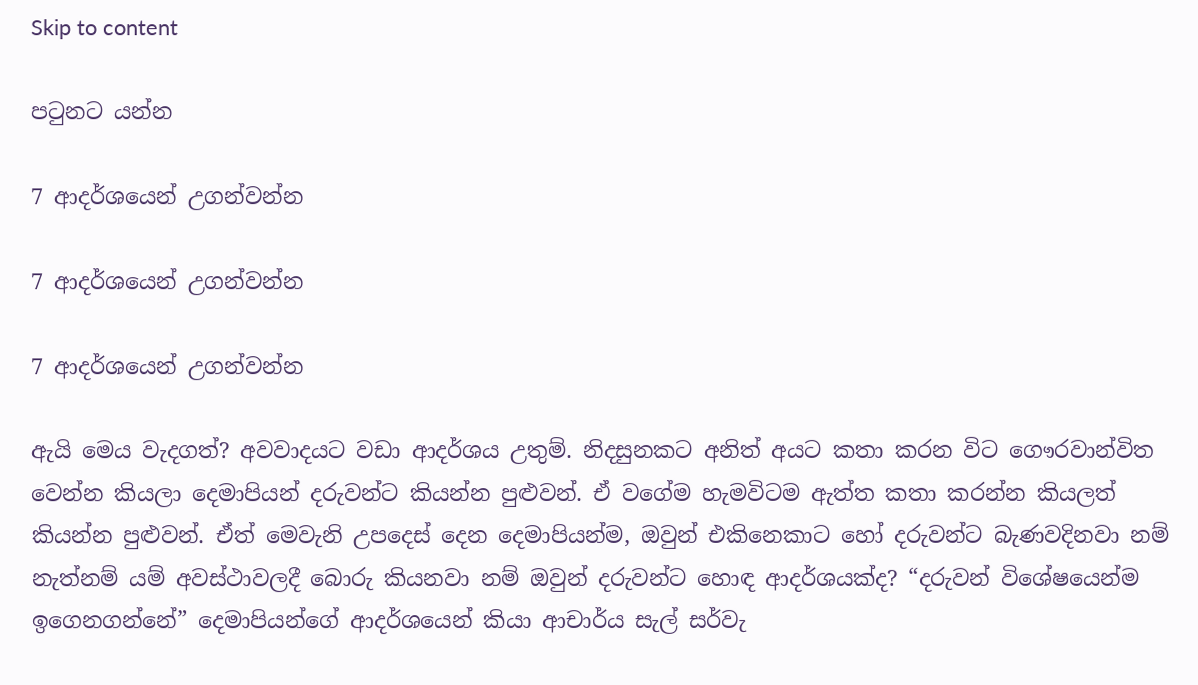Skip to content

පටුනට යන්න

7 ආදර්ශයෙන් උගන්වන්න

7 ආදර්ශයෙන් උගන්වන්න

7 ආදර්ශයෙන් උගන්වන්න

ඇයි මෙය වැදගත්? අවවාදයට වඩා ආදර්ශය උතුම්. නිදසුනකට අනිත් අයට කතා කරන විට ගෞරවාන්විත වෙන්න කියලා දෙමාපියන් දරුවන්ට කියන්න පුළුවන්. ඒ වගේම හැමවිටම ඇත්ත කතා කරන්න කියලත් කියන්න පුළුවන්. ඒත් මෙවැනි උපදෙස් දෙන දෙමාපියන්ම, ඔවුන් එකිනෙකාට හෝ දරුවන්ට බැණවදිනවා නම් නැත්නම් යම් අවස්ථාවලදී බොරු කියනවා නම් ඔවුන් දරුවන්ට හොඳ ආදර්ශයක්ද? “දරුවන් විශේෂයෙන්ම ඉගෙනගන්නේ” දෙමාපියන්ගේ ආදර්ශයෙන් කියා ආචාර්ය සැල් සර්වැ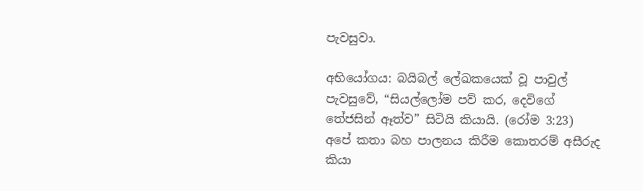පැවසුවා.

අභියෝගය: බයිබල් ලේඛකයෙක් වූ පාවුල් පැවසුවේ, “සියල්ලෝම පව් කර, දෙවිගේ තේජසින් ඈත්ව” සිටියි කියායි. (රෝම 3:23) අපේ කතා බහ පාලනය කිරීම කොතරම් අසීරුද කියා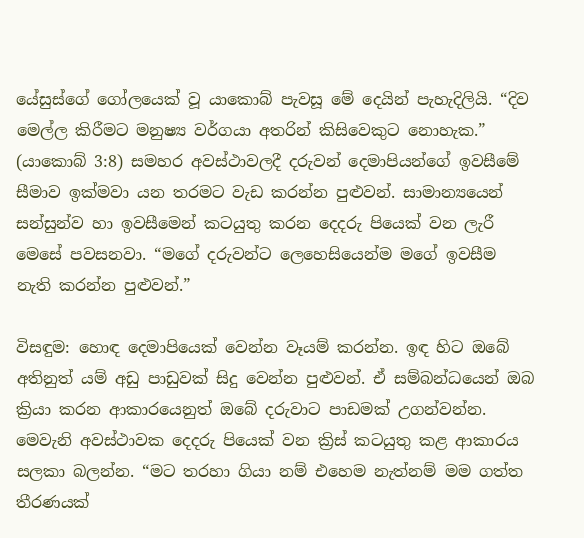යේසුස්ගේ ගෝලයෙක් වූ යාකොබ් පැවසූ මේ දෙයින් පැහැදිලියි. “දිව මෙල්ල කිරීමට මනුෂ්‍ය වර්ගයා අතරින් කිසිවෙකුට නොහැක.” (යාකොබ් 3:8) සමහර අවස්ථාවලදී දරුවන් දෙමාපියන්ගේ ඉවසීමේ සීමාව ඉක්මවා යන තරමට වැඩ කරන්න පුළුවන්. සාමාන්‍යයෙන් සන්සුන්ව හා ඉවසීමෙන් කටයුතු කරන දෙදරු පියෙක් වන ලැරී මෙසේ පවසනවා. “මගේ දරුවන්ට ලෙහෙසියෙන්ම මගේ ඉවසීම නැති කරන්න පුළුවන්.”

විසඳුම: හොඳ දෙමාපියෙක් වෙන්න වෑයම් කරන්න. ඉඳ හිට ඔබේ අතිනුත් යම් අඩු පාඩුවක් සිදු වෙන්න පුළුවන්. ඒ සම්බන්ධයෙන් ඔබ ක්‍රියා කරන ආකාරයෙනුත් ඔබේ දරුවාට පාඩමක් උගන්වන්න. මෙවැනි අවස්ථාවක දෙදරු පියෙක් වන ක්‍රිස් කටයුතු කළ ආකාරය සලකා බලන්න. “මට තරහා ගියා නම් එහෙම නැත්නම් මම ගත්ත තීරණයක්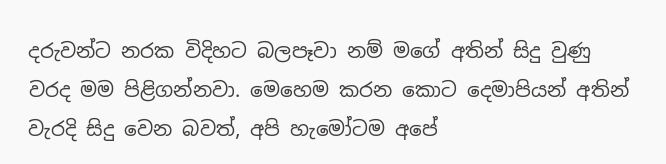දරුවන්ට නරක විදිහට බලපෑවා නම් මගේ අතින් සිදු වුණු වරද මම පිළිගන්නවා. මෙහෙම කරන කොට දෙමාපියන් අතින් වැරදි සිදු වෙන බවත්, අපි හැමෝටම අපේ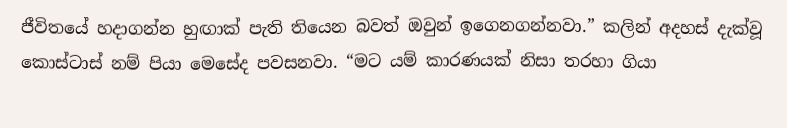ජීවිතයේ හදාගන්න හුඟාක් පැති තියෙන බවත් ඔවුන් ඉගෙනගන්නවා.” කලින් අදහස් දැක්වූ කොස්ටාස් නම් පියා මෙසේද පවසනවා. “මට යම් කාරණයක් නිසා තරහා ගියා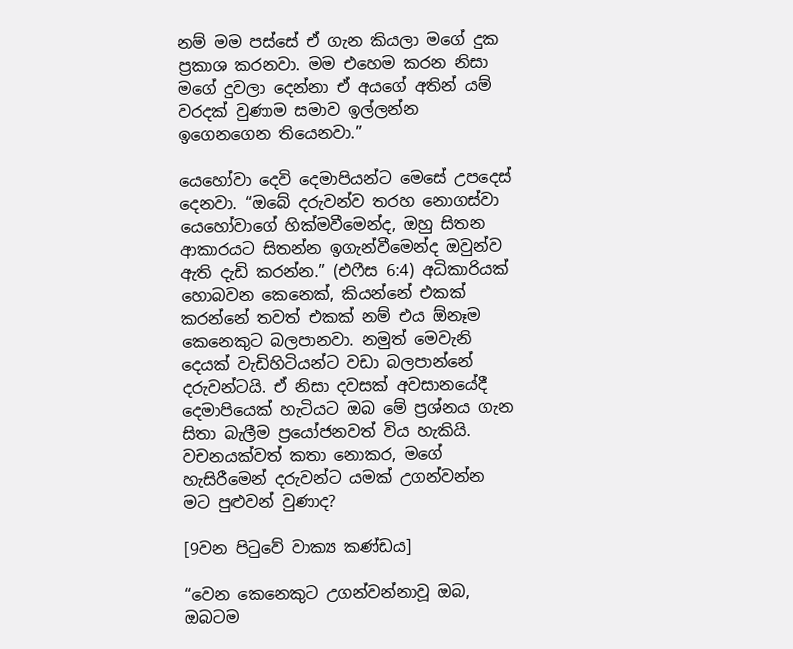නම් මම පස්සේ ඒ ගැන කියලා මගේ දුක ප්‍රකාශ කරනවා. මම එහෙම කරන නිසා මගේ දුවලා දෙන්නා ඒ අයගේ අතින් යම් වරදක් වුණාම සමාව ඉල්ලන්න ඉගෙනගෙන තියෙනවා.”

යෙහෝවා දෙවි දෙමාපියන්ට මෙසේ උපදෙස් දෙනවා. “ඔබේ දරුවන්ව තරහ නොගස්වා යෙහෝවාගේ හික්මවීමෙන්ද, ඔහු සිතන ආකාරයට සිතන්න ඉගැන්වීමෙන්ද ඔවුන්ව ඇති දැඩි කරන්න.” (එෆීස 6:4) අධිකාරියක් හොබවන කෙනෙක්, කියන්නේ එකක් කරන්නේ තවත් එකක් නම් එය ඕනෑම කෙනෙකුට බලපානවා. නමුත් මෙවැනි දෙයක් වැඩිහිටියන්ට වඩා බලපාන්නේ දරුවන්ටයි. ඒ නිසා දවසක් අවසානයේදී දෙමාපියෙක් හැටියට ඔබ මේ ප්‍රශ්නය ගැන සිතා බැලීම ප්‍රයෝජනවත් විය හැකියි. වචනයක්වත් කතා නොකර, මගේ හැසිරීමෙන් දරුවන්ට යමක් උගන්වන්න මට පුළුවන් වුණාද?

[9වන පිටුවේ වාක්‍ය කණ්ඩය]

“වෙන කෙනෙකුට උගන්වන්නාවූ ඔබ, ඔබටම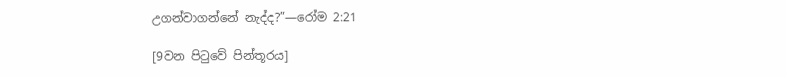උගන්වාගන්නේ නැද්ද?”—රෝම 2:21

[9වන පිටුවේ පින්තූරය]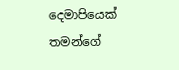දෙමාපියෙක් තමන්ගේ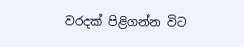වරදක් පිළිගන්න විට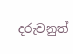දරුවනුත්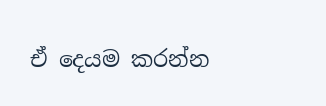ඒ දෙයම කරන්න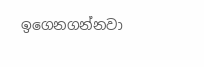ඉගෙනගන්නවා